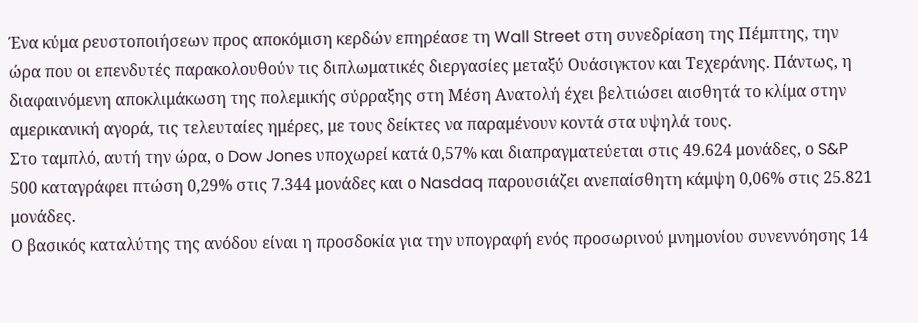Ένα κύμα ρευστοποιήσεων προς αποκόμιση κερδών επηρέασε τη Wall Street στη συνεδρίαση της Πέμπτης, την ώρα που οι επενδυτές παρακολουθούν τις διπλωματικές διεργασίες μεταξύ Ουάσιγκτον και Τεχεράνης. Πάντως, η διαφαινόμενη αποκλιμάκωση της πολεμικής σύρραξης στη Μέση Ανατολή έχει βελτιώσει αισθητά το κλίμα στην αμερικανική αγορά, τις τελευταίες ημέρες, με τους δείκτες να παραμένουν κοντά στα υψηλά τους.
Στο ταμπλό, αυτή την ώρα, ο Dow Jones υποχωρεί κατά 0,57% και διαπραγματεύεται στις 49.624 μονάδες, ο S&P 500 καταγράφει πτώση 0,29% στις 7.344 μονάδες και ο Nasdaq παρουσιάζει ανεπαίσθητη κάμψη 0,06% στις 25.821 μονάδες.
Ο βασικός καταλύτης της ανόδου είναι η προσδοκία για την υπογραφή ενός προσωρινού μνημονίου συνεννόησης 14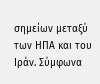σημείων μεταξύ των ΗΠΑ και του Ιράν. Σύμφωνα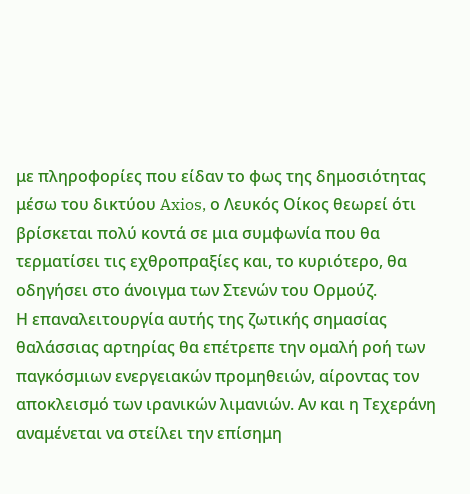με πληροφορίες που είδαν το φως της δημοσιότητας μέσω του δικτύου Axios, ο Λευκός Οίκος θεωρεί ότι βρίσκεται πολύ κοντά σε μια συμφωνία που θα τερματίσει τις εχθροπραξίες και, το κυριότερο, θα οδηγήσει στο άνοιγμα των Στενών του Ορμούζ.
Η επαναλειτουργία αυτής της ζωτικής σημασίας θαλάσσιας αρτηρίας θα επέτρεπε την ομαλή ροή των παγκόσμιων ενεργειακών προμηθειών, αίροντας τον αποκλεισμό των ιρανικών λιμανιών. Αν και η Τεχεράνη αναμένεται να στείλει την επίσημη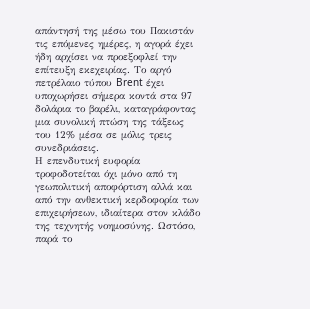απάντησή της μέσω του Πακιστάν τις επόμενες ημέρες, η αγορά έχει ήδη αρχίσει να προεξοφλεί την επίτευξη εκεχειρίας. Το αργό πετρέλαιο τύπου Brent έχει υποχωρήσει σήμερα κοντά στα 97 δολάρια το βαρέλι, καταγράφοντας μια συνολική πτώση της τάξεως του 12% μέσα σε μόλις τρεις συνεδριάσεις.
Η επενδυτική ευφορία τροφοδοτείται όχι μόνο από τη γεωπολιτική αποφόρτιση αλλά και από την ανθεκτική κερδοφορία των επιχειρήσεων, ιδιαίτερα στον κλάδο της τεχνητής νοημοσύνης. Ωστόσο, παρά το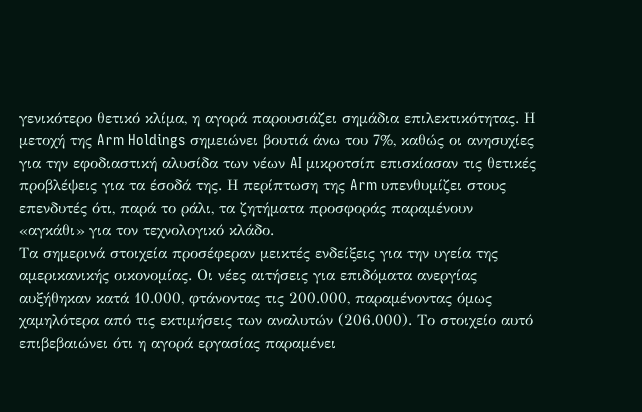γενικότερο θετικό κλίμα, η αγορά παρουσιάζει σημάδια επιλεκτικότητας. Η μετοχή της Arm Holdings σημειώνει βουτιά άνω του 7%, καθώς οι ανησυχίες για την εφοδιαστική αλυσίδα των νέων AI μικροτσίπ επισκίασαν τις θετικές προβλέψεις για τα έσοδά της. Η περίπτωση της Arm υπενθυμίζει στους επενδυτές ότι, παρά το ράλι, τα ζητήματα προσφοράς παραμένουν «αγκάθι» για τον τεχνολογικό κλάδο.
Τα σημερινά στοιχεία προσέφεραν μεικτές ενδείξεις για την υγεία της αμερικανικής οικονομίας. Οι νέες αιτήσεις για επιδόματα ανεργίας αυξήθηκαν κατά 10.000, φτάνοντας τις 200.000, παραμένοντας όμως χαμηλότερα από τις εκτιμήσεις των αναλυτών (206.000). Το στοιχείο αυτό επιβεβαιώνει ότι η αγορά εργασίας παραμένει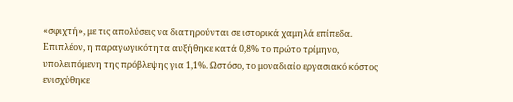«σφιχτή», με τις απολύσεις να διατηρούνται σε ιστορικά χαμηλά επίπεδα.
Επιπλέον, η παραγωγικότητα αυξήθηκε κατά 0,8% το πρώτο τρίμηνο, υπολειπόμενη της πρόβλεψης για 1,1%. Ωστόσο, το μοναδιαίο εργασιακό κόστος ενισχύθηκε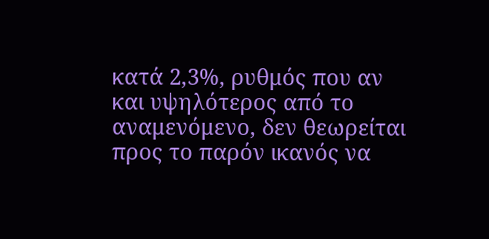κατά 2,3%, ρυθμός που αν και υψηλότερος από το αναμενόμενο, δεν θεωρείται προς το παρόν ικανός να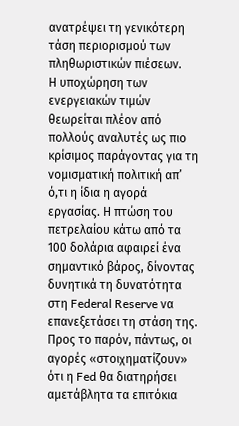ανατρέψει τη γενικότερη τάση περιορισμού των πληθωριστικών πιέσεων.
Η υποχώρηση των ενεργειακών τιμών θεωρείται πλέον από πολλούς αναλυτές ως πιο κρίσιμος παράγοντας για τη νομισματική πολιτική απ’ ό,τι η ίδια η αγορά εργασίας. Η πτώση του πετρελαίου κάτω από τα 100 δολάρια αφαιρεί ένα σημαντικό βάρος, δίνοντας δυνητικά τη δυνατότητα στη Federal Reserve να επανεξετάσει τη στάση της. Προς το παρόν, πάντως, οι αγορές «στοιχηματίζουν» ότι η Fed θα διατηρήσει αμετάβλητα τα επιτόκια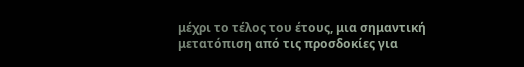μέχρι το τέλος του έτους, μια σημαντική μετατόπιση από τις προσδοκίες για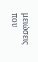μειώσεις που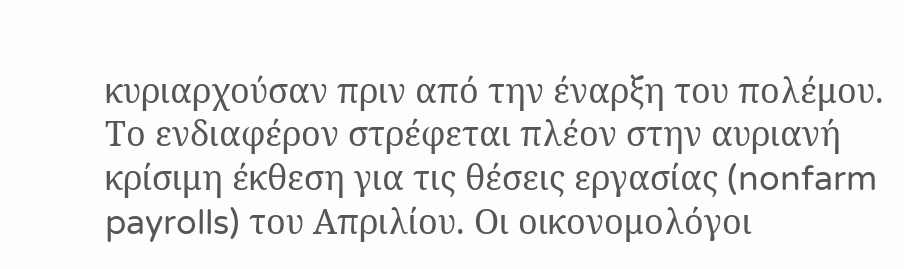κυριαρχούσαν πριν από την έναρξη του πολέμου.
Το ενδιαφέρον στρέφεται πλέον στην αυριανή κρίσιμη έκθεση για τις θέσεις εργασίας (nonfarm payrolls) του Απριλίου. Οι οικονομολόγοι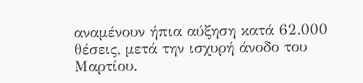αναμένουν ήπια αύξηση κατά 62.000 θέσεις, μετά την ισχυρή άνοδο του Μαρτίου.